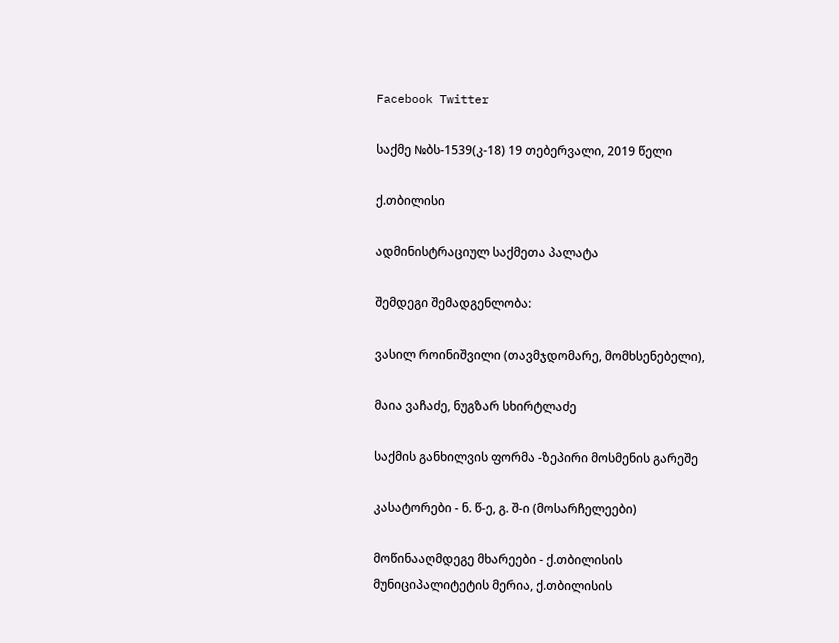Facebook Twitter

საქმე №ბს-1539(კ-18) 19 თებერვალი, 2019 წელი

ქ.თბილისი

ადმინისტრაციულ საქმეთა პალატა

შემდეგი შემადგენლობა:

ვასილ როინიშვილი (თავმჯდომარე, მომხსენებელი),

მაია ვაჩაძე, ნუგზარ სხირტლაძე

საქმის განხილვის ფორმა -ზეპირი მოსმენის გარეშე

კასატორები - ნ. წ-ე, გ. შ-ი (მოსარჩელეები)

მოწინააღმდეგე მხარეები - ქ.თბილისის მუნიციპალიტეტის მერია, ქ.თბილისის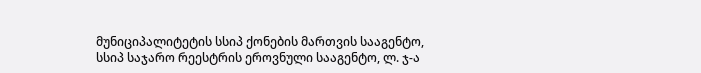მუნიციპალიტეტის სსიპ ქონების მართვის სააგენტო, სსიპ საჯარო რეესტრის ეროვნული სააგენტო, ლ. ჯ-ა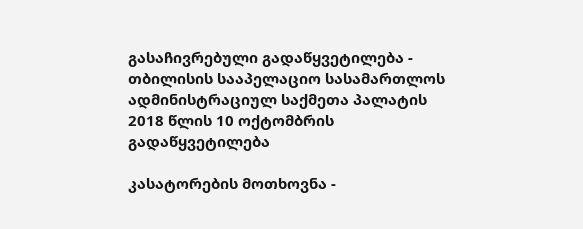გასაჩივრებული გადაწყვეტილება - თბილისის სააპელაციო სასამართლოს ადმინისტრაციულ საქმეთა პალატის 2018 წლის 10 ოქტომბრის გადაწყვეტილება

კასატორების მოთხოვნა -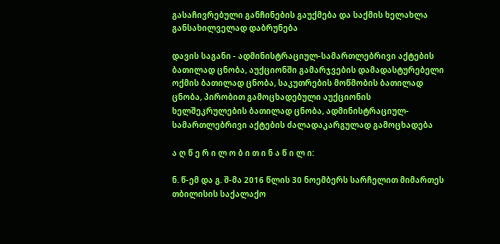გასაჩივრებული განჩინების გაუქმება და საქმის ხელახლა განსახილველად დაბრუნება

დავის საგანი - ადმინისტრაციულ-სამართლებრივი აქტების ბათილად ცნობა, აუქციონში გამარჯვების დამადასტურებელი ოქმის ბათილად ცნობა, საკუთრების მოწმობის ბათილად ცნობა, პირობით გამოცხადებული აუქციონის ხელშეკრულების ბათილად ცნობა, ადმინისტრაციულ-სამართლებრივი აქტების ძალადაკარგულად გამოცხადება

ა ღ წ ე რ ი ლ ო ბ ი თ ი ნ ა წ ი ლ ი:

ნ. წ-ემ და გ. შ-მა 2016 წლის 30 ნოემბერს სარჩელით მიმართეს თბილისის საქალაქო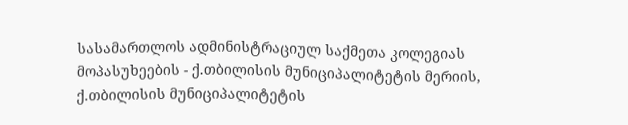სასამართლოს ადმინისტრაციულ საქმეთა კოლეგიას მოპასუხეების - ქ.თბილისის მუნიციპალიტეტის მერიის, ქ.თბილისის მუნიციპალიტეტის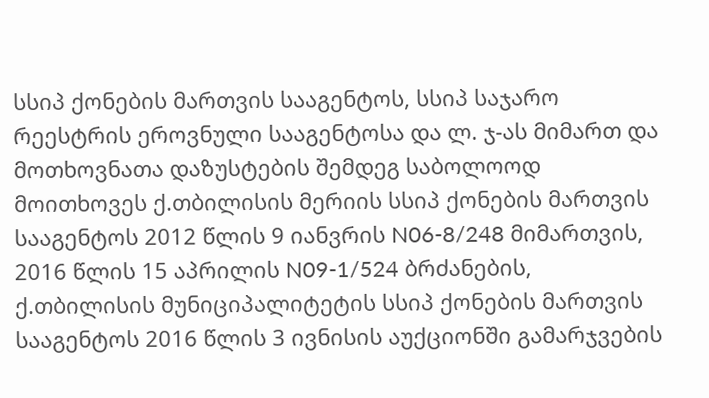სსიპ ქონების მართვის სააგენტოს, სსიპ საჯარო რეესტრის ეროვნული სააგენტოსა და ლ. ჯ-ას მიმართ და მოთხოვნათა დაზუსტების შემდეგ საბოლოოდ მოითხოვეს ქ.თბილისის მერიის სსიპ ქონების მართვის სააგენტოს 2012 წლის 9 იანვრის N06-8/248 მიმართვის, 2016 წლის 15 აპრილის N09-1/524 ბრძანების, ქ.თბილისის მუნიციპალიტეტის სსიპ ქონების მართვის სააგენტოს 2016 წლის 3 ივნისის აუქციონში გამარჯვების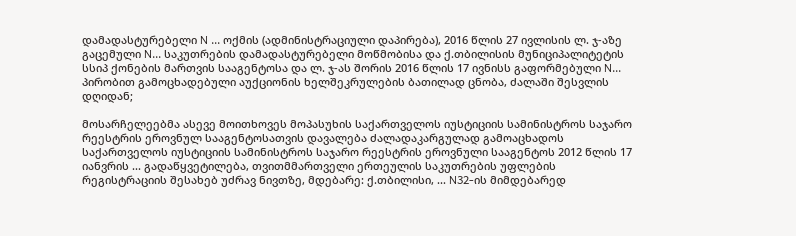დამადასტურებელი N ... ოქმის (ადმინისტრაციული დაპირება), 2016 წლის 27 ივლისის ლ. ჯ-აზე გაცემული N... საკუთრების დამადასტურებელი მოწმობისა და ქ.თბილისის მუნიციპალიტეტის სსიპ ქონების მართვის სააგენტოსა და ლ. ჯ-ას შორის 2016 წლის 17 ივნისს გაფორმებული N... პირობით გამოცხადებული აუქციონის ხელშეკრულების ბათილად ცნობა, ძალაში შესვლის დღიდან;

მოსარჩელეებმა ასევე მოითხოვეს მოპასუხის საქართველოს იუსტიციის სამინისტროს საჯარო რეესტრის ეროვნულ სააგენტოსათვის დავალება ძალადაკარგულად გამოაცხადოს საქართველოს იუსტიციის სამინისტროს საჯარო რეესტრის ეროვნული სააგენტოს 2012 წლის 17 იანვრის ... გადაწყვეტილება, თვითმმართველი ერთეულის საკუთრების უფლების რეგისტრაციის შესახებ უძრავ ნივთზე, მდებარე: ქ.თბილისი, ... N32-ის მიმდებარედ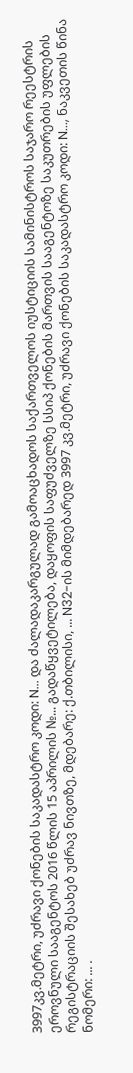3997კვ.მეტრი, უძრავი ქონების საკადასტრო კოდი: N... და ძალადაკარგულად გამოაცხადოს საქართველოს იუსტიციის სამინისტროს საჯარო რეესტრის ეროვნული სააგენტოს 2016 წლის 15 აპრილის №... გადაწყვეტილება, დაყოფის საფუძველზე სსიპ ქონების მართვის სააგენტოზე საკუთრების უფლების რეგისტრაციის შესახებ უძრავ ნივთზე, მდებარე: ქ.თბილისი, ... N32-ის მიმდებარედ 3997 კვ.მეტრი, უძრავი ქონების საკადასტრო კოდი: N..., ნაკვეთის წინა ნომერი: ... .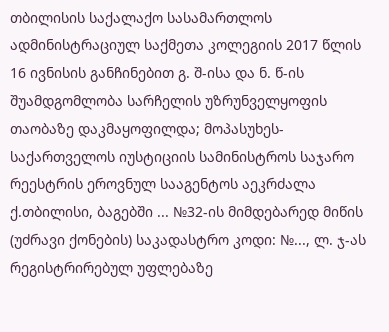თბილისის საქალაქო სასამართლოს ადმინისტრაციულ საქმეთა კოლეგიის 2017 წლის 16 ივნისის განჩინებით გ. შ-ისა და ნ. წ-ის შუამდგომლობა სარჩელის უზრუნველყოფის თაობაზე დაკმაყოფილდა; მოპასუხეს- საქართველოს იუსტიციის სამინისტროს საჯარო რეესტრის ეროვნულ სააგენტოს აეკრძალა ქ.თბილისი, ბაგებში ... №32-ის მიმდებარედ მიწის (უძრავი ქონების) საკადასტრო კოდი: №..., ლ. ჯ-ას რეგისტრირებულ უფლებაზე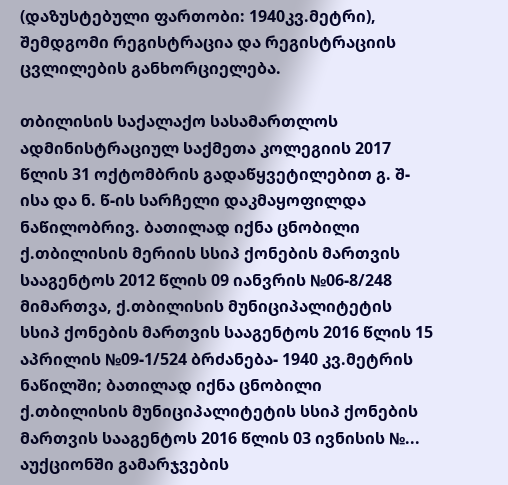(დაზუსტებული ფართობი: 1940კვ.მეტრი), შემდგომი რეგისტრაცია და რეგისტრაციის ცვლილების განხორციელება.

თბილისის საქალაქო სასამართლოს ადმინისტრაციულ საქმეთა კოლეგიის 2017 წლის 31 ოქტომბრის გადაწყვეტილებით გ. შ-ისა და ნ. წ-ის სარჩელი დაკმაყოფილდა ნაწილობრივ. ბათილად იქნა ცნობილი ქ.თბილისის მერიის სსიპ ქონების მართვის სააგენტოს 2012 წლის 09 იანვრის №06-8/248 მიმართვა, ქ.თბილისის მუნიციპალიტეტის სსიპ ქონების მართვის სააგენტოს 2016 წლის 15 აპრილის №09-1/524 ბრძანება- 1940 კვ.მეტრის ნაწილში; ბათილად იქნა ცნობილი ქ.თბილისის მუნიციპალიტეტის სსიპ ქონების მართვის სააგენტოს 2016 წლის 03 ივნისის №... აუქციონში გამარჯვების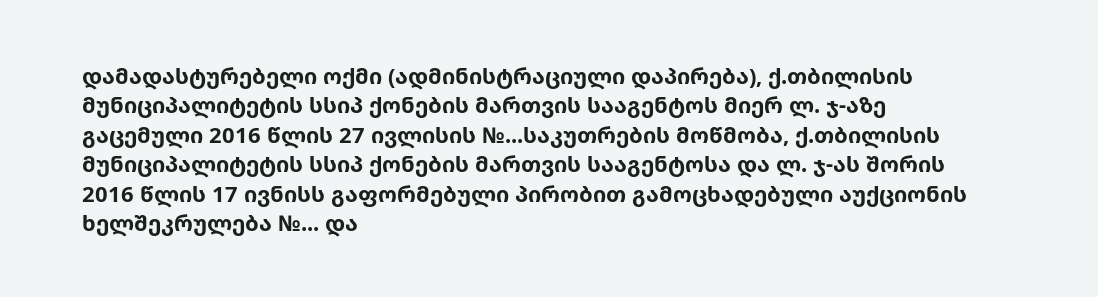დამადასტურებელი ოქმი (ადმინისტრაციული დაპირება), ქ.თბილისის მუნიციპალიტეტის სსიპ ქონების მართვის სააგენტოს მიერ ლ. ჯ-აზე გაცემული 2016 წლის 27 ივლისის №...საკუთრების მოწმობა, ქ.თბილისის მუნიციპალიტეტის სსიპ ქონების მართვის სააგენტოსა და ლ. ჯ-ას შორის 2016 წლის 17 ივნისს გაფორმებული პირობით გამოცხადებული აუქციონის ხელშეკრულება №... და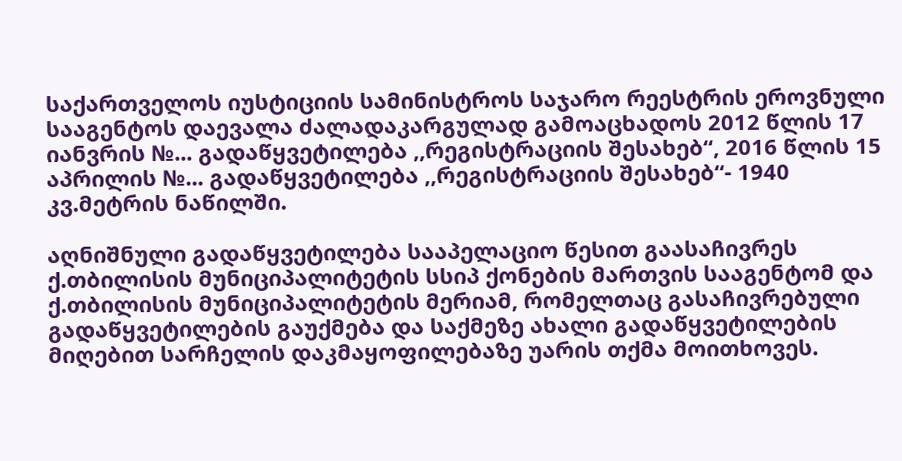საქართველოს იუსტიციის სამინისტროს საჯარო რეესტრის ეროვნული სააგენტოს დაევალა ძალადაკარგულად გამოაცხადოს 2012 წლის 17 იანვრის №... გადაწყვეტილება ,,რეგისტრაციის შესახებ“, 2016 წლის 15 აპრილის №... გადაწყვეტილება ,,რეგისტრაციის შესახებ“- 1940 კვ.მეტრის ნაწილში.

აღნიშნული გადაწყვეტილება სააპელაციო წესით გაასაჩივრეს ქ.თბილისის მუნიციპალიტეტის სსიპ ქონების მართვის სააგენტომ და ქ.თბილისის მუნიციპალიტეტის მერიამ, რომელთაც გასაჩივრებული გადაწყვეტილების გაუქმება და საქმეზე ახალი გადაწყვეტილების მიღებით სარჩელის დაკმაყოფილებაზე უარის თქმა მოითხოვეს.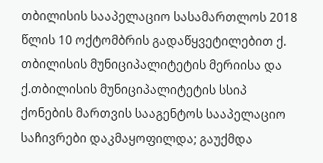თბილისის სააპელაციო სასამართლოს 2018 წლის 10 ოქტომბრის გადაწყვეტილებით ქ. თბილისის მუნიციპალიტეტის მერიისა და ქ.თბილისის მუნიციპალიტეტის სსიპ ქონების მართვის სააგენტოს სააპელაციო საჩივრები დაკმაყოფილდა; გაუქმდა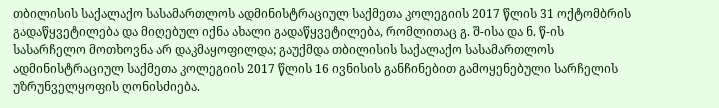თბილისის საქალაქო სასამართლოს ადმინისტრაციულ საქმეთა კოლეგიის 2017 წლის 31 ოქტომბრის გადაწყვეტილება და მიღებულ იქნა ახალი გადაწყვეტილება, რომლითაც გ. შ-ისა და ნ. წ-ის სასარჩელო მოთხოვნა არ დაკმაყოფილდა; გაუქმდა თბილისის საქალაქო სასამართლოს ადმინისტრაციულ საქმეთა კოლეგიის 2017 წლის 16 ივნისის განჩინებით გამოყენებული სარჩელის უზრუნველყოფის ღონისძიება.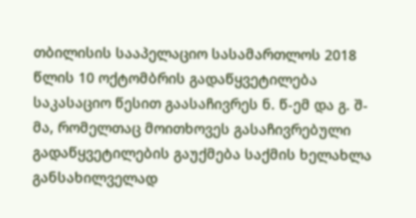თბილისის სააპელაციო სასამართლოს 2018 წლის 10 ოქტომბრის გადაწყვეტილება საკასაციო წესით გაასაჩივრეს ნ. წ-ემ და გ. შ-მა, რომელთაც მოითხოვეს გასაჩივრებული გადაწყვეტილების გაუქმება საქმის ხელახლა განსახილველად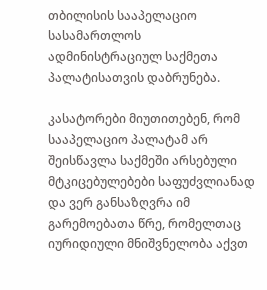თბილისის სააპელაციო სასამართლოს ადმინისტრაციულ საქმეთა პალატისათვის დაბრუნება.

კასატორები მიუთითებენ, რომ სააპელაციო პალატამ არ შეისწავლა საქმეში არსებული მტკიცებულებები საფუძვლიანად და ვერ განსაზღვრა იმ გარემოებათა წრე, რომელთაც იურიდიული მნიშვნელობა აქვთ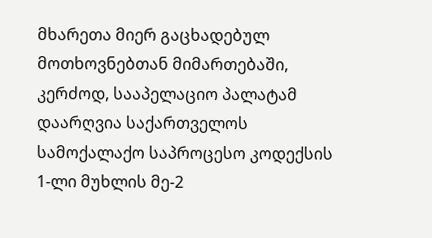მხარეთა მიერ გაცხადებულ მოთხოვნებთან მიმართებაში, კერძოდ, სააპელაციო პალატამ დაარღვია საქართველოს სამოქალაქო საპროცესო კოდექსის 1-ლი მუხლის მე-2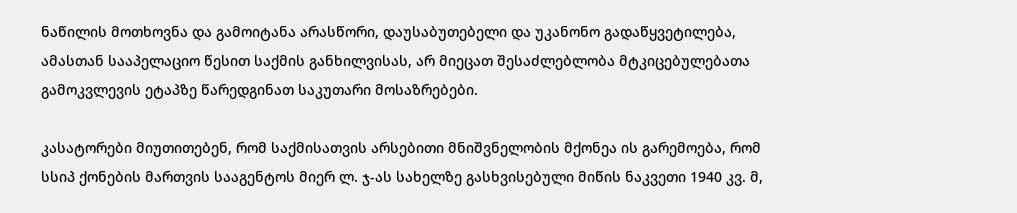ნაწილის მოთხოვნა და გამოიტანა არასწორი, დაუსაბუთებელი და უკანონო გადაწყვეტილება, ამასთან სააპელაციო წესით საქმის განხილვისას, არ მიეცათ შესაძლებლობა მტკიცებულებათა გამოკვლევის ეტაპზე წარედგინათ საკუთარი მოსაზრებები.

კასატორები მიუთითებენ, რომ საქმისათვის არსებითი მნიშვნელობის მქონეა ის გარემოება, რომ სსიპ ქონების მართვის სააგენტოს მიერ ლ. ჯ-ას სახელზე გასხვისებული მიწის ნაკვეთი 1940 კვ. მ,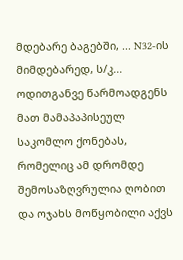მდებარე ბაგებში, ... N32-ის მიმდებარედ, ს/კ... ოდითგანვე წარმოადგენს მათ მამაპაპისეულ საკომლო ქონებას, რომელიც ამ დრომდე შემოსაზღვრულია ღობით და ოჯახს მოწყობილი აქვს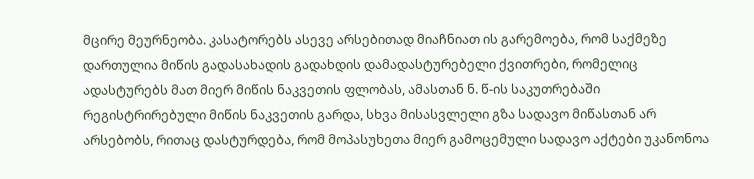მცირე მეურნეობა. კასატორებს ასევე არსებითად მიაჩნიათ ის გარემოება, რომ საქმეზე დართულია მიწის გადასახადის გადახდის დამადასტურებელი ქვითრები, რომელიც ადასტურებს მათ მიერ მიწის ნაკვეთის ფლობას, ამასთან ნ. წ-ის საკუთრებაში რეგისტრირებული მიწის ნაკვეთის გარდა, სხვა მისასვლელი გზა სადავო მიწასთან არ არსებობს, რითაც დასტურდება, რომ მოპასუხეთა მიერ გამოცემული სადავო აქტები უკანონოა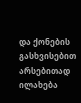და ქონების გასხვისებით არსებითად ილახება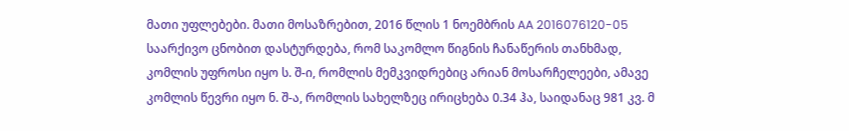მათი უფლებები. მათი მოსაზრებით, 2016 წლის 1 ნოემბრის AA 2016076120-05 საარქივო ცნობით დასტურდება, რომ საკომლო წიგნის ჩანაწერის თანხმად, კომლის უფროსი იყო ს. შ-ი, რომლის მემკვიდრებიც არიან მოსარჩელეები, ამავე კომლის წევრი იყო ნ. შ-ა, რომლის სახელზეც ირიცხება 0.34 ჰა, საიდანაც 981 კვ. მ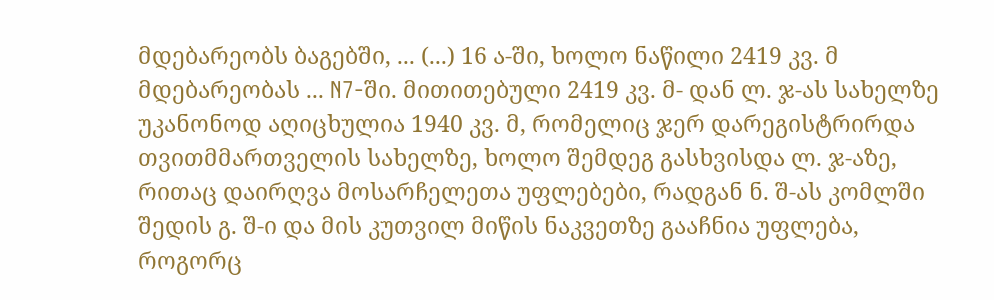მდებარეობს ბაგებში, ... (...) 16 ა-ში, ხოლო ნაწილი 2419 კვ. მ მდებარეობას ... N7-ში. მითითებული 2419 კვ. მ- დან ლ. ჯ-ას სახელზე უკანონოდ აღიცხულია 1940 კვ. მ, რომელიც ჯერ დარეგისტრირდა თვითმმართველის სახელზე, ხოლო შემდეგ გასხვისდა ლ. ჯ-აზე, რითაც დაირღვა მოსარჩელეთა უფლებები, რადგან ნ. შ-ას კომლში შედის გ. შ-ი და მის კუთვილ მიწის ნაკვეთზე გააჩნია უფლება, როგორც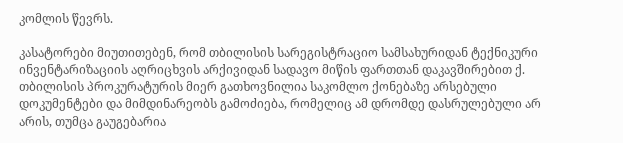კომლის წევრს.

კასატორები მიუთითებენ, რომ თბილისის სარეგისტრაციო სამსახურიდან ტექნიკური ინვენტარიზაციის აღრიცხვის არქივიდან სადავო მიწის ფართთან დაკავშირებით ქ. თბილისის პროკურატურის მიერ გათხოვნილია საკომლო ქონებაზე არსებული დოკუმენტები და მიმდინარეობს გამოძიება, რომელიც ამ დრომდე დასრულებული არ არის, თუმცა გაუგებარია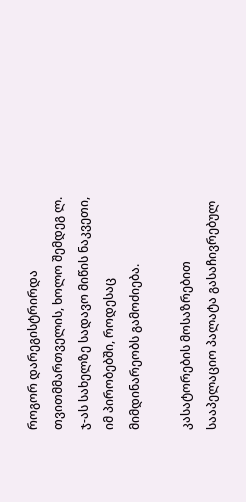როგორ დარეგისტრირდა თვითმმართველის, ხოლო შემდეგ ლ. ჯ-ას სახელზე სადავო მიწის ნაკვეთი, იმ პირობებში, როდესაც მიმდინარეობს გამოძიება.

კასატორების მოსაზრებით სააპელაციო პალატა გასაჩივრებულ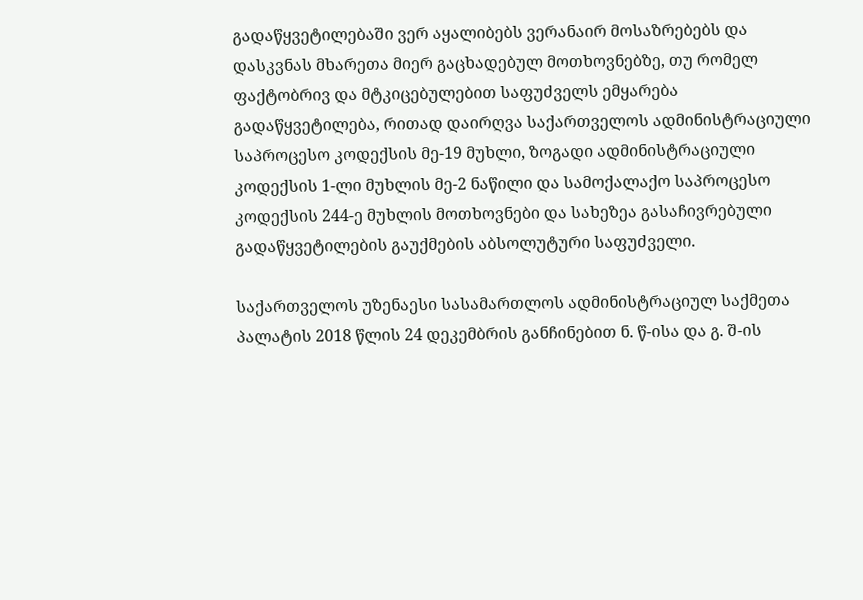გადაწყვეტილებაში ვერ აყალიბებს ვერანაირ მოსაზრებებს და დასკვნას მხარეთა მიერ გაცხადებულ მოთხოვნებზე, თუ რომელ ფაქტობრივ და მტკიცებულებით საფუძველს ემყარება გადაწყვეტილება, რითად დაირღვა საქართველოს ადმინისტრაციული საპროცესო კოდექსის მე-19 მუხლი, ზოგადი ადმინისტრაციული კოდექსის 1-ლი მუხლის მე-2 ნაწილი და სამოქალაქო საპროცესო კოდექსის 244-ე მუხლის მოთხოვნები და სახეზეა გასაჩივრებული გადაწყვეტილების გაუქმების აბსოლუტური საფუძველი.

საქართველოს უზენაესი სასამართლოს ადმინისტრაციულ საქმეთა პალატის 2018 წლის 24 დეკემბრის განჩინებით ნ. წ-ისა და გ. შ-ის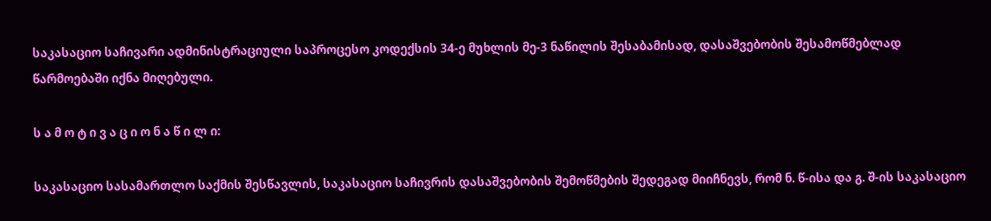საკასაციო საჩივარი ადმინისტრაციული საპროცესო კოდექსის 34-ე მუხლის მე-3 ნაწილის შესაბამისად, დასაშვებობის შესამოწმებლად წარმოებაში იქნა მიღებული.

ს ა მ ო ტ ი ვ ა ც ი ო ნ ა წ ი ლ ი:

საკასაციო სასამართლო საქმის შესწავლის, საკასაციო საჩივრის დასაშვებობის შემოწმების შედეგად მიიჩნევს, რომ ნ. წ-ისა და გ. შ-ის საკასაციო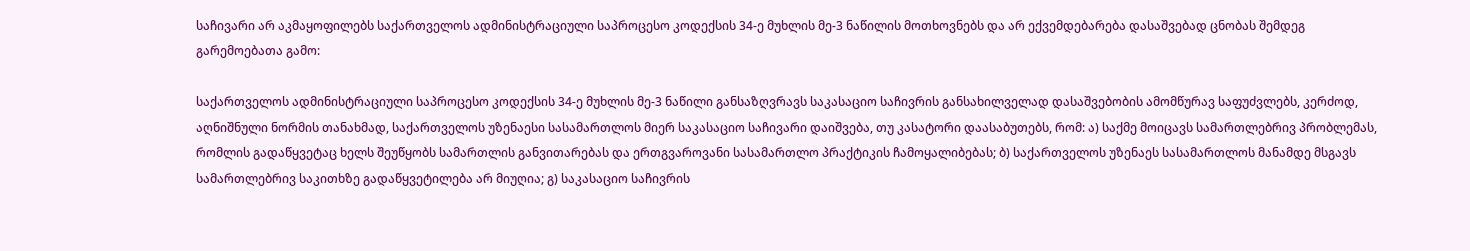საჩივარი არ აკმაყოფილებს საქართველოს ადმინისტრაციული საპროცესო კოდექსის 34-ე მუხლის მე-3 ნაწილის მოთხოვნებს და არ ექვემდებარება დასაშვებად ცნობას შემდეგ გარემოებათა გამო:

საქართველოს ადმინისტრაციული საპროცესო კოდექსის 34-ე მუხლის მე-3 ნაწილი განსაზღვრავს საკასაციო საჩივრის განსახილველად დასაშვებობის ამომწურავ საფუძვლებს, კერძოდ, აღნიშნული ნორმის თანახმად, საქართველოს უზენაესი სასამართლოს მიერ საკასაციო საჩივარი დაიშვება, თუ კასატორი დაასაბუთებს, რომ: ა) საქმე მოიცავს სამართლებრივ პრობლემას, რომლის გადაწყვეტაც ხელს შეუწყობს სამართლის განვითარებას და ერთგვაროვანი სასამართლო პრაქტიკის ჩამოყალიბებას; ბ) საქართველოს უზენაეს სასამართლოს მანამდე მსგავს სამართლებრივ საკითხზე გადაწყვეტილება არ მიუღია; გ) საკასაციო საჩივრის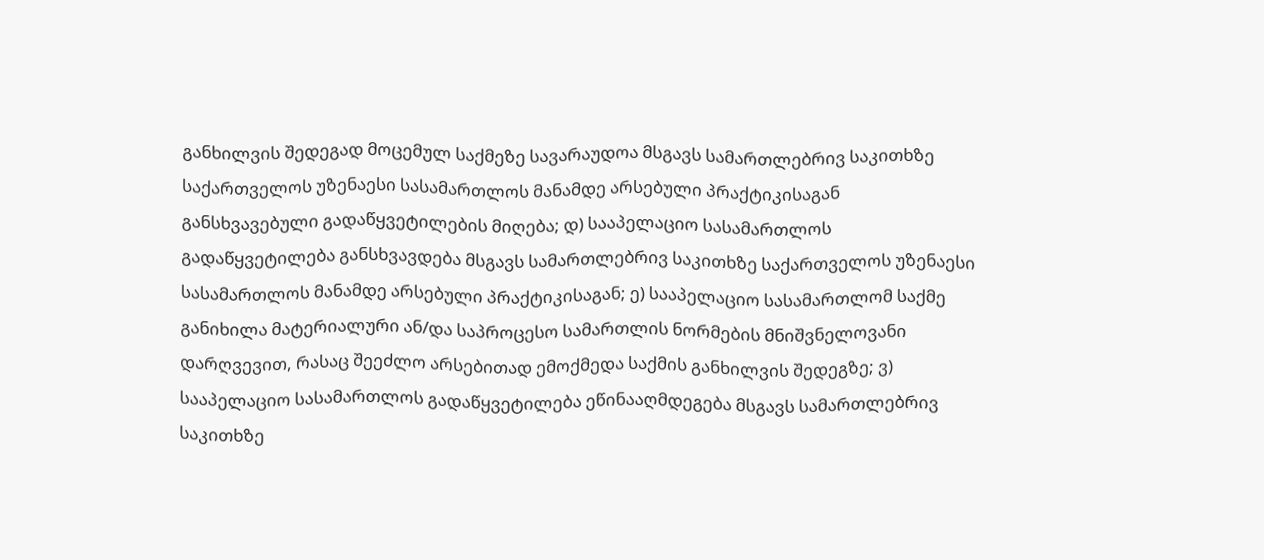განხილვის შედეგად მოცემულ საქმეზე სავარაუდოა მსგავს სამართლებრივ საკითხზე საქართველოს უზენაესი სასამართლოს მანამდე არსებული პრაქტიკისაგან განსხვავებული გადაწყვეტილების მიღება; დ) სააპელაციო სასამართლოს გადაწყვეტილება განსხვავდება მსგავს სამართლებრივ საკითხზე საქართველოს უზენაესი სასამართლოს მანამდე არსებული პრაქტიკისაგან; ე) სააპელაციო სასამართლომ საქმე განიხილა მატერიალური ან/და საპროცესო სამართლის ნორმების მნიშვნელოვანი დარღვევით, რასაც შეეძლო არსებითად ემოქმედა საქმის განხილვის შედეგზე; ვ) სააპელაციო სასამართლოს გადაწყვეტილება ეწინააღმდეგება მსგავს სამართლებრივ საკითხზე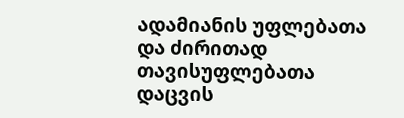ადამიანის უფლებათა და ძირითად თავისუფლებათა დაცვის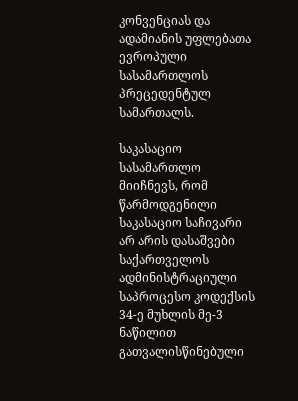კონვენციას და ადამიანის უფლებათა ევროპული სასამართლოს პრეცედენტულ სამართალს.

საკასაციო სასამართლო მიიჩნევს, რომ წარმოდგენილი საკასაციო საჩივარი არ არის დასაშვები საქართველოს ადმინისტრაციული საპროცესო კოდექსის 34-ე მუხლის მე-3 ნაწილით გათვალისწინებული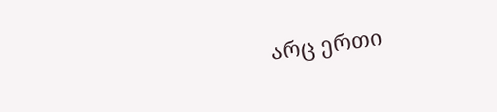არც ერთი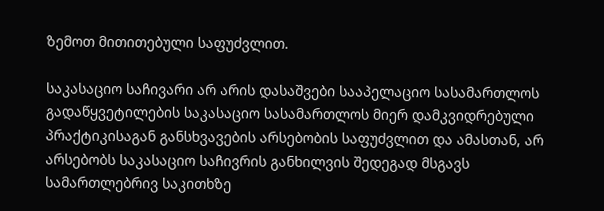ზემოთ მითითებული საფუძვლით.

საკასაციო საჩივარი არ არის დასაშვები სააპელაციო სასამართლოს გადაწყვეტილების საკასაციო სასამართლოს მიერ დამკვიდრებული პრაქტიკისაგან განსხვავების არსებობის საფუძვლით და ამასთან, არ არსებობს საკასაციო საჩივრის განხილვის შედეგად მსგავს სამართლებრივ საკითხზე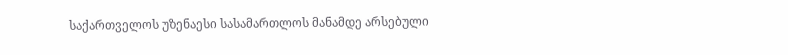საქართველოს უზენაესი სასამართლოს მანამდე არსებული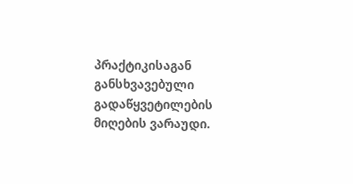პრაქტიკისაგან განსხვავებული გადაწყვეტილების მიღების ვარაუდი.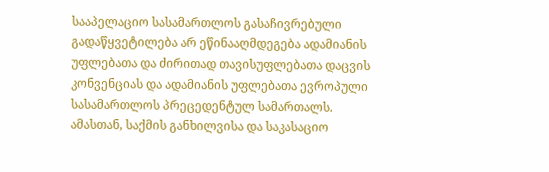სააპელაციო სასამართლოს გასაჩივრებული გადაწყვეტილება არ ეწინააღმდეგება ადამიანის უფლებათა და ძირითად თავისუფლებათა დაცვის კონვენციას და ადამიანის უფლებათა ევროპული სასამართლოს პრეცედენტულ სამართალს. ამასთან, საქმის განხილვისა და საკასაციო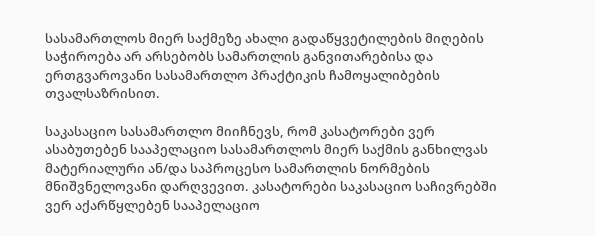სასამართლოს მიერ საქმეზე ახალი გადაწყვეტილების მიღების საჭიროება არ არსებობს სამართლის განვითარებისა და ერთგვაროვანი სასამართლო პრაქტიკის ჩამოყალიბების თვალსაზრისით.

საკასაციო სასამართლო მიიჩნევს, რომ კასატორები ვერ ასაბუთებენ სააპელაციო სასამართლოს მიერ საქმის განხილვას მატერიალური ან/და საპროცესო სამართლის ნორმების მნიშვნელოვანი დარღვევით. კასატორები საკასაციო საჩივრებში ვერ აქარწყლებენ სააპელაციო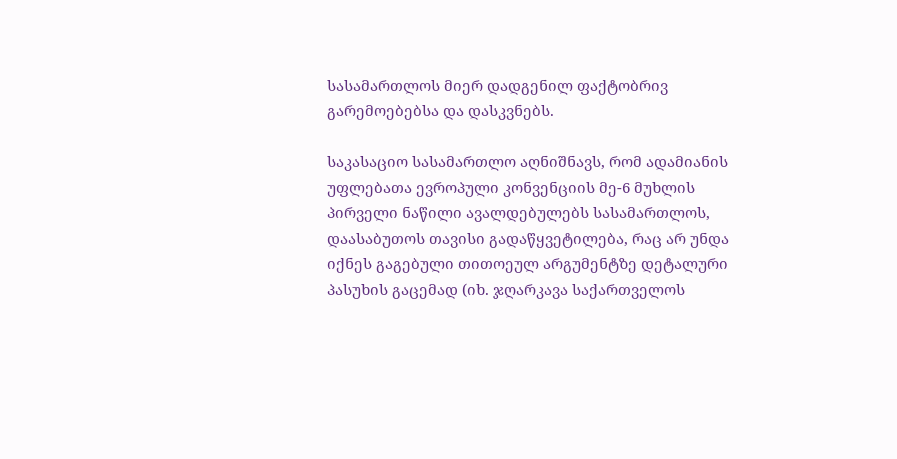სასამართლოს მიერ დადგენილ ფაქტობრივ გარემოებებსა და დასკვნებს.

საკასაციო სასამართლო აღნიშნავს, რომ ადამიანის უფლებათა ევროპული კონვენციის მე-6 მუხლის პირველი ნაწილი ავალდებულებს სასამართლოს, დაასაბუთოს თავისი გადაწყვეტილება, რაც არ უნდა იქნეს გაგებული თითოეულ არგუმენტზე დეტალური პასუხის გაცემად (იხ. ჯღარკავა საქართველოს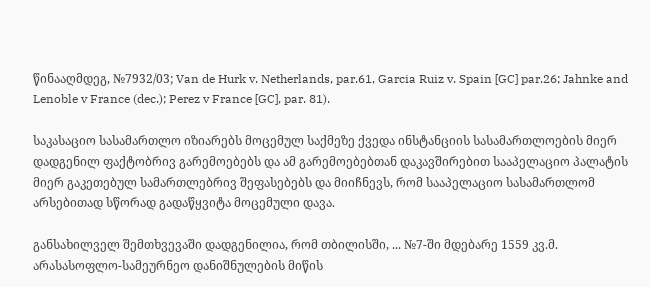წინააღმდეგ, №7932/03; Van de Hurk v. Netherlands, par.61, Garcia Ruiz v. Spain [GC] par.26; Jahnke and Lenoble v France (dec.); Perez v France [GC], par. 81).

საკასაციო სასამართლო იზიარებს მოცემულ საქმეზე ქვედა ინსტანციის სასამართლოების მიერ დადგენილ ფაქტობრივ გარემოებებს და ამ გარემოებებთან დაკავშირებით სააპელაციო პალატის მიერ გაკეთებულ სამართლებრივ შეფასებებს და მიიჩნევს, რომ სააპელაციო სასამართლომ არსებითად სწორად გადაწყვიტა მოცემული დავა.

განსახილველ შემთხვევაში დადგენილია, რომ თბილისში, ... №7-ში მდებარე 1559 კვ.მ. არასასოფლო-სამეურნეო დანიშნულების მიწის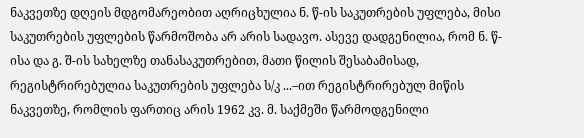ნაკვეთზე დღეის მდგომარეობით აღრიცხულია ნ. წ-ის საკუთრების უფლება, მისი საკუთრების უფლების წარმოშობა არ არის სადავო. ასევე დადგენილია, რომ ნ. წ-ისა და გ. შ-ის სახელზე თანასაკუთრებით, მათი წილის შესაბამისად, რეგისტრირებულია საკუთრების უფლება ს/კ ...–ით რეგისტრირებულ მიწის ნაკვეთზე, რომლის ფართიც არის 1962 კვ. მ. საქმეში წარმოდგენილი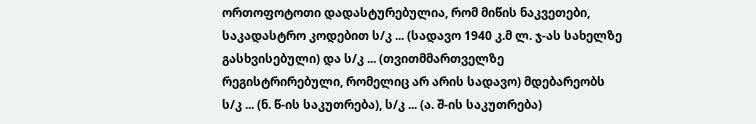ორთოფოტოთი დადასტურებულია, რომ მიწის ნაკვეთები, საკადასტრო კოდებით ს/კ ... (სადავო 1940 კ.მ ლ. ჯ-ას სახელზე გასხვისებული) და ს/კ ... (თვითმმართველზე რეგისტრირებული, რომელიც არ არის სადავო) მდებარეობს ს/კ ... (ნ. წ-ის საკუთრება), ს/კ ... (ა. შ-ის საკუთრება)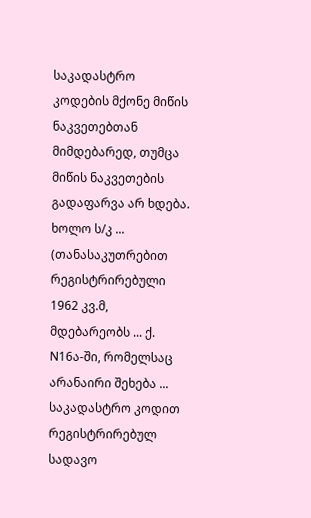საკადასტრო კოდების მქონე მიწის ნაკვეთებთან მიმდებარედ, თუმცა მიწის ნაკვეთების გადაფარვა არ ხდება. ხოლო ს/კ ... (თანასაკუთრებით რეგისტრირებული 1962 კვ.მ, მდებარეობს ... ქ. N16ა-ში, რომელსაც არანაირი შეხება ... საკადასტრო კოდით რეგისტრირებულ სადავო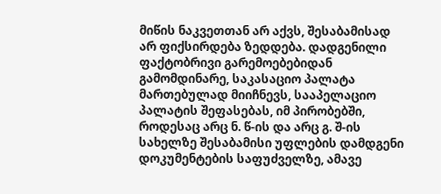მიწის ნაკვეთთან არ აქვს, შესაბამისად არ ფიქსირდება ზედდება. დადგენილი ფაქტობრივი გარემოებებიდან გამომდინარე, საკასაციო პალატა მართებულად მიიჩნევს, სააპელაციო პალატის შეფასებას, იმ პირობებში, როდესაც არც ნ. წ-ის და არც გ. შ-ის სახელზე შესაბამისი უფლების დამდგენი დოკუმენტების საფუძველზე, ამავე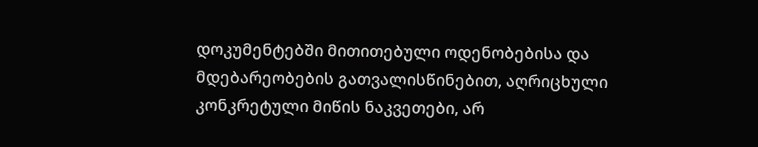დოკუმენტებში მითითებული ოდენობებისა და მდებარეობების გათვალისწინებით, აღრიცხული კონკრეტული მიწის ნაკვეთები, არ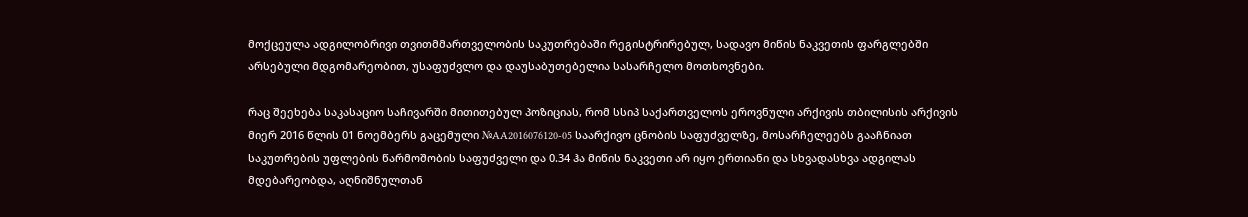მოქცეულა ადგილობრივი თვითმმართველობის საკუთრებაში რეგისტრირებულ, სადავო მიწის ნაკვეთის ფარგლებში არსებული მდგომარეობით, უსაფუძვლო და დაუსაბუთებელია სასარჩელო მოთხოვნები.

რაც შეეხება საკასაციო საჩივარში მითითებულ პოზიციას, რომ სსიპ საქართველოს ეროვნული არქივის თბილისის არქივის მიერ 2016 წლის 01 ნოემბერს გაცემული №AA2016076120-05 საარქივო ცნობის საფუძველზე, მოსარჩელეებს გააჩნიათ საკუთრების უფლების წარმოშობის საფუძველი და 0.34 ჰა მიწის ნაკვეთი არ იყო ერთიანი და სხვადასხვა ადგილას მდებარეობდა, აღნიშნულთან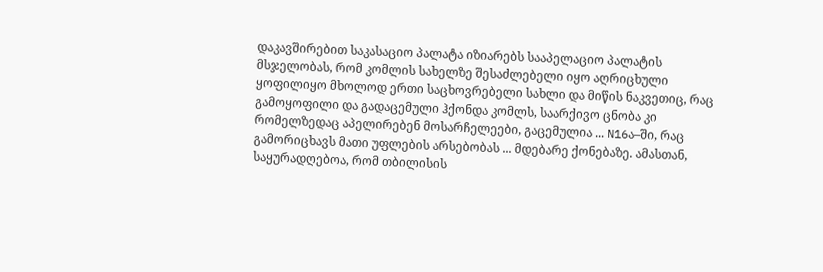დაკავშირებით საკასაციო პალატა იზიარებს სააპელაციო პალატის მსჯელობას, რომ კომლის სახელზე შესაძლებელი იყო აღრიცხული ყოფილიყო მხოლოდ ერთი საცხოვრებელი სახლი და მიწის ნაკვეთიც, რაც გამოყოფილი და გადაცემული ჰქონდა კომლს, საარქივო ცნობა კი რომელზედაც აპელირებენ მოსარჩელეები, გაცემულია ... N16ა–ში, რაც გამორიცხავს მათი უფლების არსებობას ... მდებარე ქონებაზე. ამასთან, საყურადღებოა, რომ თბილისის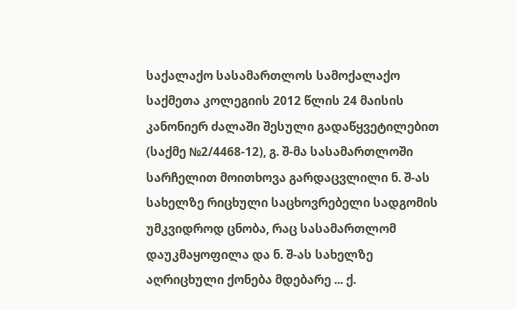საქალაქო სასამართლოს სამოქალაქო საქმეთა კოლეგიის 2012 წლის 24 მაისის კანონიერ ძალაში შესული გადაწყვეტილებით (საქმე №2/4468-12), გ. შ-მა სასამართლოში სარჩელით მოითხოვა გარდაცვლილი ნ. შ-ას სახელზე რიცხული საცხოვრებელი სადგომის უმკვიდროდ ცნობა, რაც სასამართლომ დაუკმაყოფილა და ნ. შ-ას სახელზე აღრიცხული ქონება მდებარე ... ქ.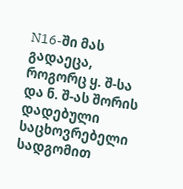N16-ში მას გადაეცა, როგორც ყ. შ-სა და ნ. შ-ას შორის დადებული საცხოვრებელი სადგომით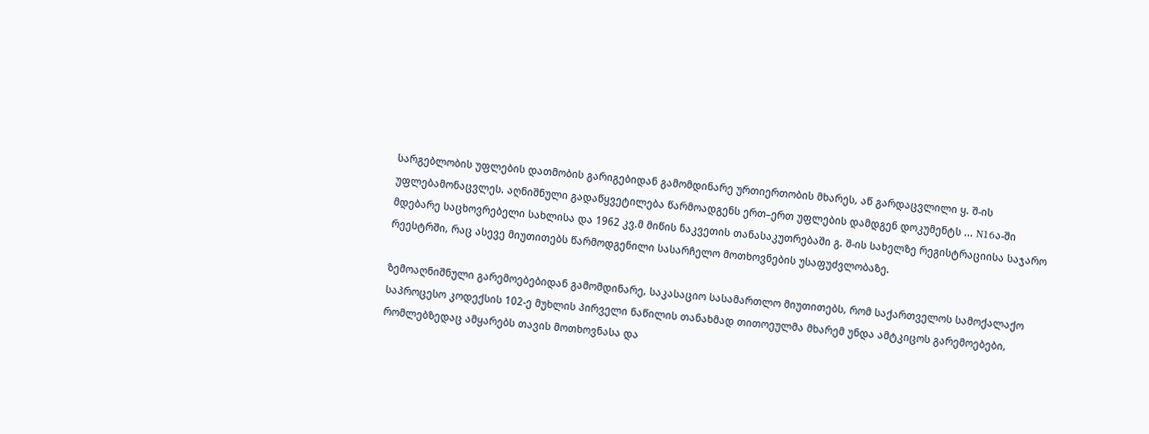სარგებლობის უფლების დათმობის გარიგებიდან გამომდინარე ურთიერთობის მხარეს, აწ გარდაცვლილი ყ. შ-ის უფლებამონაცვლეს. აღნიშნული გადაწყვეტილება წარმოადგენს ერთ–ერთ უფლების დამდგენ დოკუმენტს ... N16ა-ში მდებარე საცხოვრებელი სახლისა და 1962 კვ.მ მიწის ნაკვეთის თანასაკუთრებაში გ. შ-ის სახელზე რეგისტრაციისა საჯარო რეესტრში, რაც ასევე მიუთითებს წარმოდგენილი სასარჩელო მოთხოვნების უსაფუძვლობაზე.

ზემოაღნიშნული გარემოებებიდან გამომდინარე, საკასაციო სასამართლო მიუთითებს, რომ საქართველოს სამოქალაქო საპროცესო კოდექსის 102-ე მუხლის პირველი ნაწილის თანახმად თითოეულმა მხარემ უნდა ამტკიცოს გარემოებები, რომლებზედაც ამყარებს თავის მოთხოვნასა და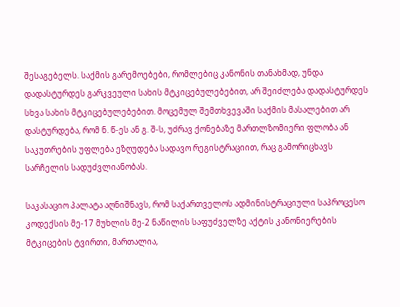შესაგებელს. საქმის გარემოებები, რომლებიც კანონის თანახმად, უნდა დადასტურდეს გარკვეული სახის მტკიცებულებებით, არ შეიძლება დადასტურდეს სხვა სახის მტკიცებულებებით. მოცემულ შემთხვევაში საქმის მასალებით არ დასტურდება, რომ ნ. წ-ეს ან გ. შ-ს, უძრავ ქონებაზე მართლზომიერი ფლობა ან საკუთრების უფლება ეზღუდება სადავო რეგისტრაციით, რაც გამორიცხავს სარჩელის სადუძვლიანობას.

საკასაციო პალატა აღნიშნავს, რომ საქართველოს ადმინისტრაციული საპროცესო კოდექსის მე-17 მუხლის მე-2 ნაწილის საფუძველზე აქტის კანონიერების მტკიცების ტვირთი, მართალია,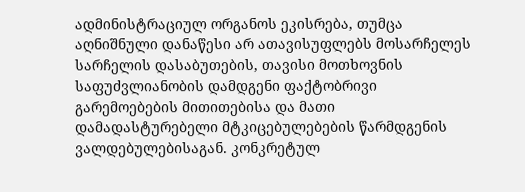ადმინისტრაციულ ორგანოს ეკისრება, თუმცა აღნიშნული დანაწესი არ ათავისუფლებს მოსარჩელეს სარჩელის დასაბუთების, თავისი მოთხოვნის საფუძვლიანობის დამდგენი ფაქტობრივი გარემოებების მითითებისა და მათი დამადასტურებელი მტკიცებულებების წარმდგენის ვალდებულებისაგან. კონკრეტულ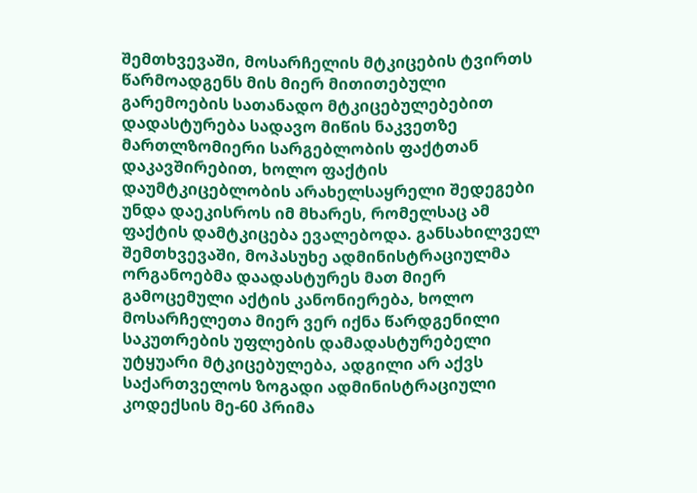შემთხვევაში, მოსარჩელის მტკიცების ტვირთს წარმოადგენს მის მიერ მითითებული გარემოების სათანადო მტკიცებულებებით დადასტურება სადავო მიწის ნაკვეთზე მართლზომიერი სარგებლობის ფაქტთან დაკავშირებით, ხოლო ფაქტის დაუმტკიცებლობის არახელსაყრელი შედეგები უნდა დაეკისროს იმ მხარეს, რომელსაც ამ ფაქტის დამტკიცება ევალებოდა. განსახილველ შემთხვევაში, მოპასუხე ადმინისტრაციულმა ორგანოებმა დაადასტურეს მათ მიერ გამოცემული აქტის კანონიერება, ხოლო მოსარჩელეთა მიერ ვერ იქნა წარდგენილი საკუთრების უფლების დამადასტურებელი უტყუარი მტკიცებულება, ადგილი არ აქვს საქართველოს ზოგადი ადმინისტრაციული კოდექსის მე-60 პრიმა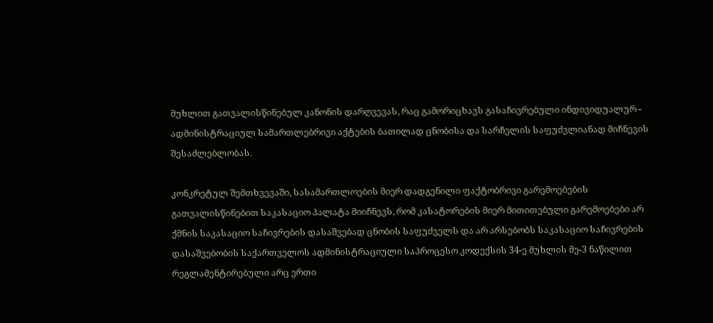მუხლით გათვალისწინებულ კანონის დარღვევას, რაც გამორიცხავს გასაჩივრებული ინდივიდუალურ - ადმინისტრაციულ სამართლებრივი აქტების ბათილად ცნობისა და სარჩელის საფუძვლიანად მიჩნევის შესაძლებლობას.

კონკრეტულ შემთხვევაში, სასამართლოების მიერ დადგენილი ფაქტობრივი გარემოებების გათვალისწინებით საკასაციო პალატა მიიჩნევს, რომ კასატორების მიერ მითითებული გარემოებები არ ქმნის საკასაციო საჩივრების დასაშვებად ცნობის საფუძველს და არ არსებობს საკასაციო საჩივრების დასაშვებობის საქართველოს ადმინისტრაციული საპროცესო კოდექსის 34-ე მუხლის მე-3 ნაწილით რეგლამენტირებული არც ერთი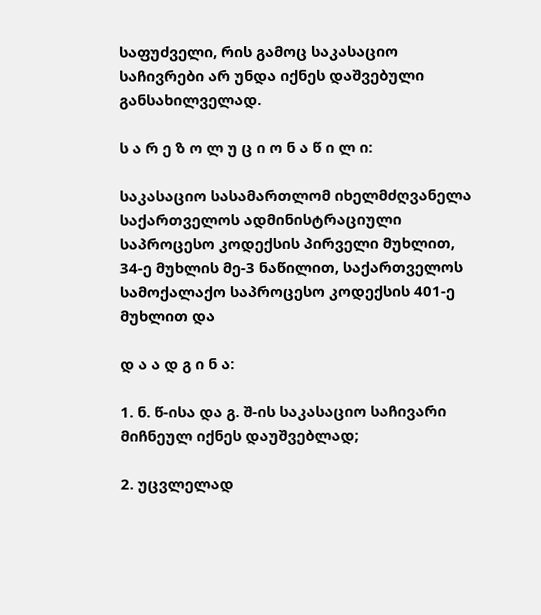საფუძველი, რის გამოც საკასაციო საჩივრები არ უნდა იქნეს დაშვებული განსახილველად.

ს ა რ ე ზ ო ლ უ ც ი ო ნ ა წ ი ლ ი:

საკასაციო სასამართლომ იხელმძღვანელა საქართველოს ადმინისტრაციული საპროცესო კოდექსის პირველი მუხლით, 34-ე მუხლის მე-3 ნაწილით, საქართველოს სამოქალაქო საპროცესო კოდექსის 401-ე მუხლით და

დ ა ა დ გ ი ნ ა:

1. ნ. წ-ისა და გ. შ-ის საკასაციო საჩივარი მიჩნეულ იქნეს დაუშვებლად;

2. უცვლელად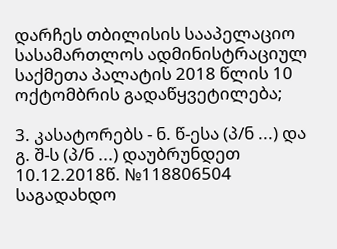დარჩეს თბილისის სააპელაციო სასამართლოს ადმინისტრაციულ საქმეთა პალატის 2018 წლის 10 ოქტომბრის გადაწყვეტილება;

3. კასატორებს - ნ. წ-ესა (პ/ნ ...) და გ. შ-ს (პ/ნ ...) დაუბრუნდეთ 10.12.2018წ. №118806504 საგადახდო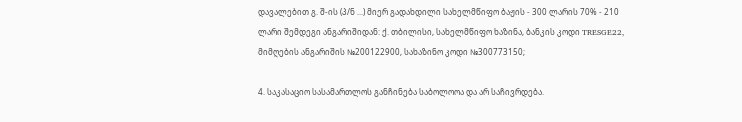დავალებით გ. შ-ის (პ/ნ ...) მიერ გადახდილი სახელმწიფო ბაჟის - 300 ლარის 70% - 210 ლარი შემდეგი ანგარიშიდან: ქ. თბილისი, სახელმწიფო ხაზინა, ბანკის კოდი TRESGE22, მიმღების ანგარიშის №200122900, სახაზინო კოდი №300773150;

4. საკასაციო სასამართლოს განჩინება საბოლოოა და არ საჩივრდება.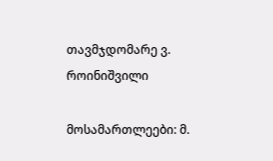თავმჯდომარე ვ. როინიშვილი

მოსამართლეები: მ.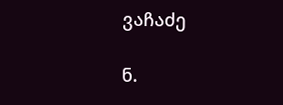ვაჩაძე

ნ.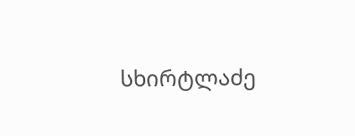სხირტლაძე